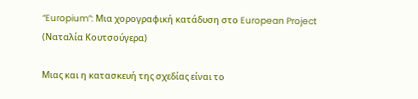“Europium”: Μια χορογραφική κατάδυση στο European Project (Ναταλία Κουτσούγερα)

Μιας και η κατασκευή της σχεδίας είναι το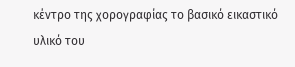κέντρο της χορογραφίας τo βασικό εικαστικό υλικό του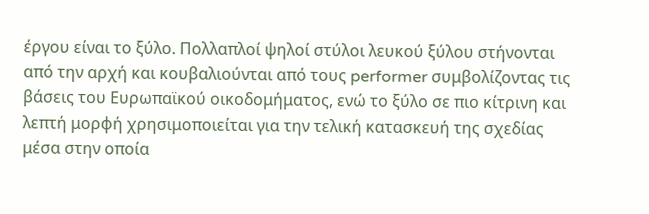έργου είναι το ξύλο. Πολλαπλοί ψηλοί στύλοι λευκού ξύλου στήνονται από την αρχή και κουβαλιούνται από τους performer συμβολίζοντας τις βάσεις του Ευρωπαϊκού οικοδομήματος, ενώ το ξύλο σε πιο κίτρινη και λεπτή μορφή χρησιμοποιείται για την τελική κατασκευή της σχεδίας μέσα στην οποία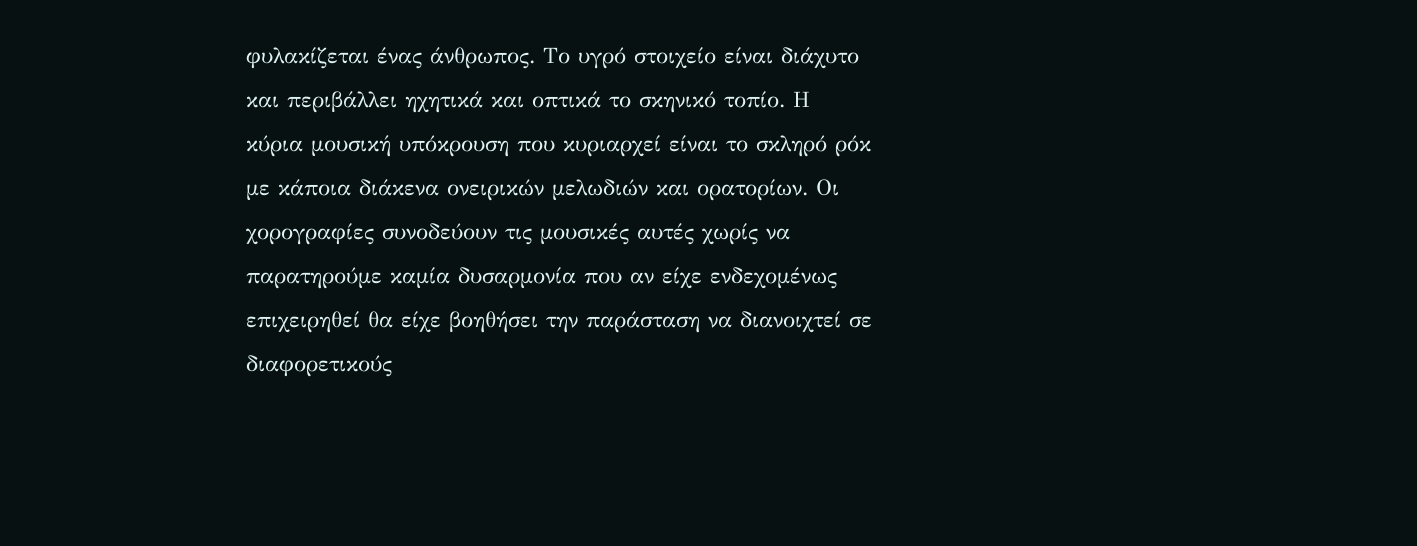φυλακίζεται ένας άνθρωπος. Το υγρό στοιχείο είναι διάχυτο και περιβάλλει ηχητικά και οπτικά το σκηνικό τοπίο. Η κύρια μουσική υπόκρουση που κυριαρχεί είναι το σκληρό ρόκ με κάποια διάκενα ονειρικών μελωδιών και ορατορίων. Οι χορογραφίες συνοδεύουν τις μουσικές αυτές χωρίς να παρατηρούμε καμία δυσαρμονία που αν είχε ενδεχομένως επιχειρηθεί θα είχε βοηθήσει την παράσταση να διανοιχτεί σε διαφορετικούς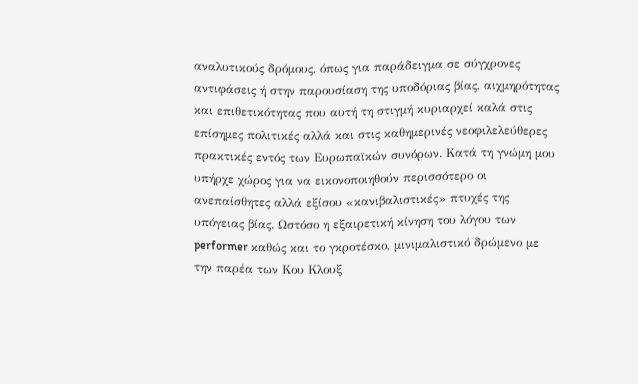αναλυτικούς δρόμους, όπως για παράδειγμα σε σύγχρονες αντιφάσεις ή στην παρουσίαση της υποδόριας βίας, αιχμηρότητας και επιθετικότητας που αυτή τη στιγμή κυριαρχεί καλά στις επίσημες πολιτικές αλλά και στις καθημερινές νεοφιλελεύθερες πρακτικές εντός των Ευρωπαϊκών συνόρων. Κατά τη γνώμη μου υπήρχε χώρος για να εικονοποιηθούν περισσότερο οι ανεπαίσθητες αλλά εξίσου «κανιβαλιστικές» πτυχές της υπόγειας βίας. Ωστόσο η εξαιρετική κίνηση του λόγου των performer καθώς και το γκροτέσκο, μινιμαλιστικό δρώμενο με την παρέα των Κου Κλουξ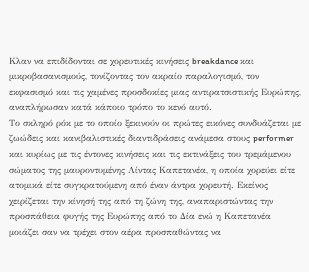Κλαν να επιδίδονται σε χορευτικές κινήσεις breakdance και μικροβασανισμούς, τονίζοντας τον ακραίο παραλογισμό, τον εκφασισμό και τις χαμένες προσδοκίες μιας αντιρατσιστικής Ευρώπης, αναπλήρωσαν κατά κάποιο τρόπο το κενό αυτό.
Το σκληρό ρόκ με το οποίο ξεκινούν οι πρώτες εικόνες συνδυάζεται με ζωώδεις και κανιβαλιστικές διαντιδράσεις ανάμεσα στους performer και κυρίως με τις έντονες κινήσεις και τις εκτινάξεις του τρεμάμενου σώματος της μαυροντυμένης Λίντας Καπετανέα, η οποία χορεύει είτε ατομικά είτε συγκρατούμενη από έναν άντρα χορευτή. Εκείνος χειρίζεται την κίνησή της από τη ζώνη της, αναπαριστώντας την προσπάθεια φυγής της Ευρώπης από το Δία ενώ η Καπετανέα μοιάζει σαν να τρέχει στον αέρα προσπαθώντας να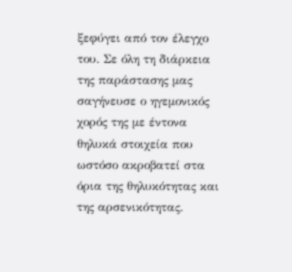ξεφύγει από τον έλεγχο του. Σε όλη τη διάρκεια της παράστασης μας σαγήνευσε ο ηγεμονικός χορός της με έντονα θηλυκά στοιχεία που ωστόσο ακροβατεί στα όρια της θηλυκότητας και της αρσενικότητας.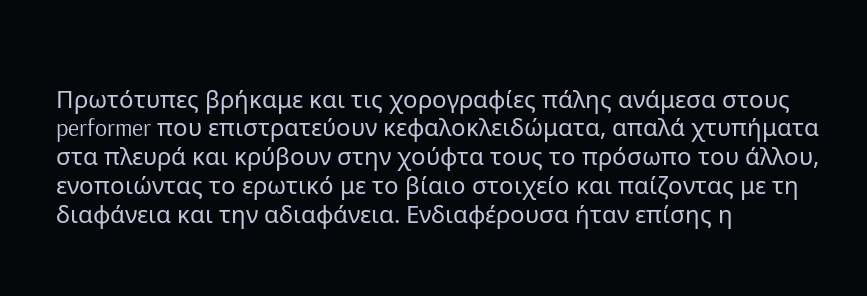Πρωτότυπες βρήκαμε και τις χορογραφίες πάλης ανάμεσα στους performer που επιστρατεύουν κεφαλοκλειδώματα, απαλά χτυπήματα στα πλευρά και κρύβουν στην χούφτα τους το πρόσωπο του άλλου, ενοποιώντας το ερωτικό με το βίαιο στοιχείο και παίζοντας με τη διαφάνεια και την αδιαφάνεια. Ενδιαφέρουσα ήταν επίσης η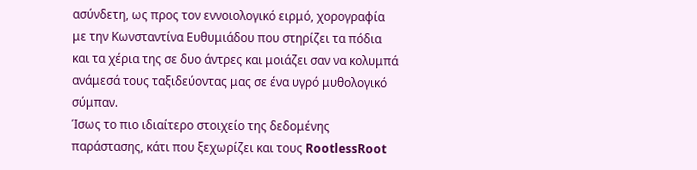ασύνδετη, ως προς τον εννοιολογικό ειρμό, χορογραφία με την Κωνσταντίνα Ευθυμιάδου που στηρίζει τα πόδια και τα χέρια της σε δυο άντρες και μοιάζει σαν να κολυμπά ανάμεσά τους ταξιδεύοντας μας σε ένα υγρό μυθολογικό σύμπαν.
Ίσως το πιο ιδιαίτερο στοιχείο της δεδομένης παράστασης, κάτι που ξεχωρίζει και τους RootlessRoot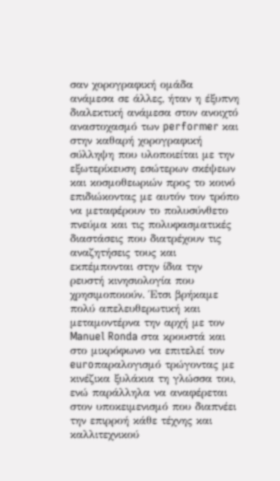σαν χορογραφική ομάδα ανάμεσα σε άλλες, ήταν η έξυπνη διαλεκτική ανάμεσα στον ανοιχτό αναστοχασμό των performer και στην καθαρή χορογραφική σύλληψη που υλοποιείται με την εξωτερίκευση εσώτερων σκέψεων και κοσμοθεωριών προς το κοινό επιδιώκοντας με αυτόν τον τρόπο να μεταφέρουν το πολυσύνθετο πνεύμα και τις πολυφασματικές διαστάσεις που διατρέχουν τις αναζητήσεις τους και εκπέμπονται στην ίδια την ρευστή κινησιολογία που χρησιμοποιούν. Έτσι βρήκαμε πολύ απελευθερωτική και μεταμοντέρνα την αρχή με τον Manuel Ronda στα κρουστά και στο μικρόφωνο να επιτελεί τον euroπαραλογισμό τρώγοντας με κινέζικα ξυλάκια τη γλώσσα του, ενώ παράλληλα να αναφέρεται στον υποκειμενισμό που διαπνέει την επιρροή κάθε τέχνης και καλλιτεχνικού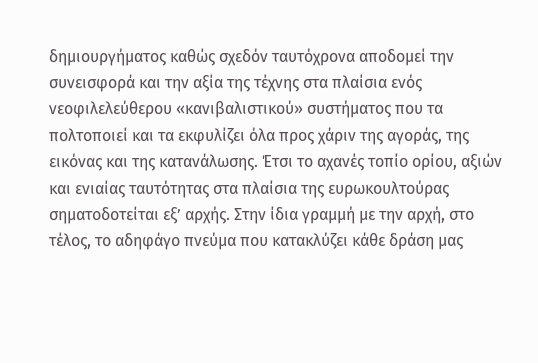δημιουργήματος καθώς σχεδόν ταυτόχρονα αποδομεί την συνεισφορά και την αξία της τέχνης στα πλαίσια ενός νεοφιλελεύθερου «κανιβαλιστικού» συστήματος που τα πολτοποιεί και τα εκφυλίζει όλα προς χάριν της αγοράς, της εικόνας και της κατανάλωσης. Έτσι το αχανές τοπίο ορίου, αξιών και ενιαίας ταυτότητας στα πλαίσια της ευρωκουλτούρας σηματοδοτείται εξ’ αρχής. Στην ίδια γραμμή με την αρχή, στο τέλος, το αδηφάγο πνεύμα που κατακλύζει κάθε δράση μας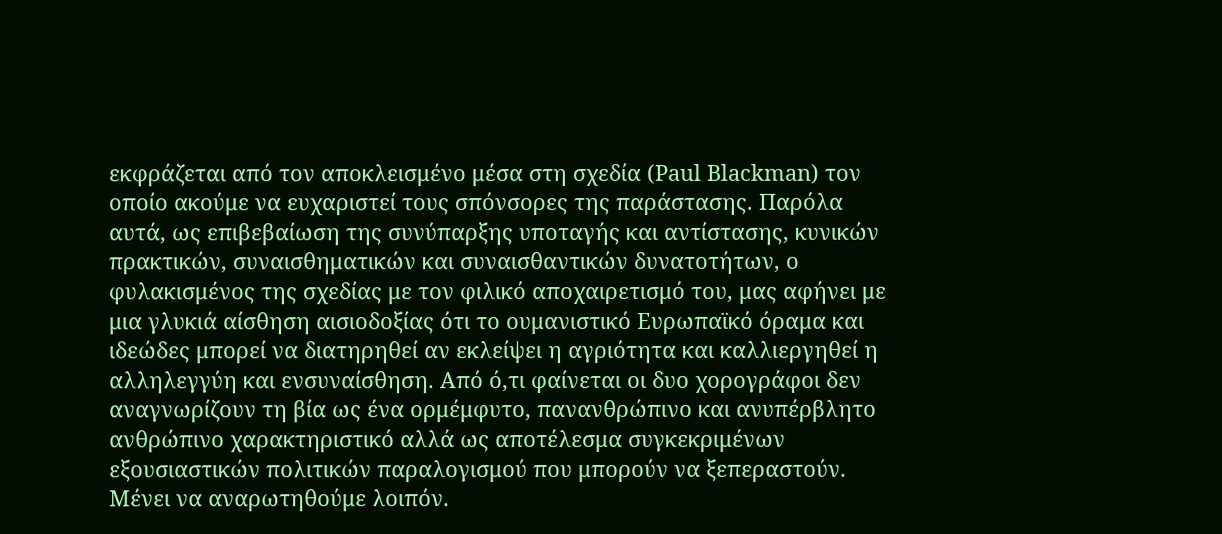εκφράζεται από τον αποκλεισμένο μέσα στη σχεδία (Paul Blackman) τον οποίο ακούμε να ευχαριστεί τους σπόνσορες της παράστασης. Παρόλα αυτά, ως επιβεβαίωση της συνύπαρξης υποταγής και αντίστασης, κυνικών πρακτικών, συναισθηματικών και συναισθαντικών δυνατοτήτων, ο φυλακισμένος της σχεδίας με τον φιλικό αποχαιρετισμό του, μας αφήνει με μια γλυκιά αίσθηση αισιοδοξίας ότι το ουμανιστικό Ευρωπαϊκό όραμα και ιδεώδες μπορεί να διατηρηθεί αν εκλείψει η αγριότητα και καλλιεργηθεί η αλληλεγγύη και ενσυναίσθηση. Από ό,τι φαίνεται οι δυο χορογράφοι δεν αναγνωρίζουν τη βία ως ένα ορμέμφυτο, πανανθρώπινο και ανυπέρβλητο ανθρώπινο χαρακτηριστικό αλλά ως αποτέλεσμα συγκεκριμένων εξουσιαστικών πολιτικών παραλογισμού που μπορούν να ξεπεραστούν. Μένει να αναρωτηθούμε λοιπόν.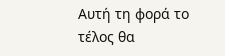Αυτή τη φορά το τέλος θα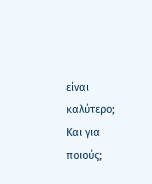είναι καλύτερο; Και για ποιούς;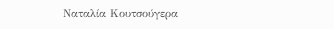Ναταλία Κουτσούγερα